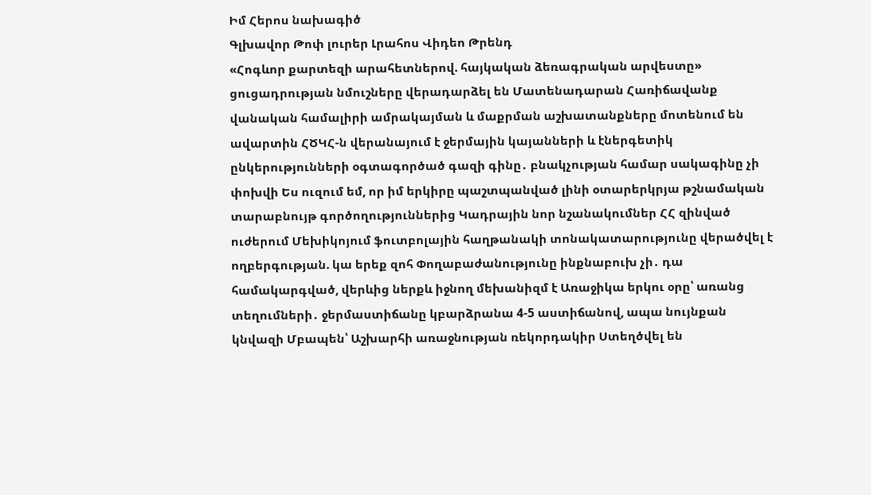Իմ Հերոս նախագիծ
Գլխավոր Թոփ լուրեր Լրահոս Վիդեո Թրենդ
«Հոգևոր քարտեզի արահետներով. հայկական ձեռագրական արվեստը» ցուցադրության նմուշները վերադարձել են Մատենադարան Հառիճավանք վանական համալիրի ամրակայման և մաքրման աշխատանքները մոտենում են ավարտին ՀԾԿՀ-ն վերանայում է ջերմային կայանների և էներգետիկ ընկերությունների օգտագործած գազի գինը․ բնակչության համար սակագինը չի փոխվի Ես ուզում եմ, որ իմ երկիրը պաշտպանված լինի օտարերկրյա թշնամական տարաբնույթ գործողություններից Կադրային նոր նշանակումներ ՀՀ զինված ուժերում Մեխիկոյում ֆուտբոլային հաղթանակի տոնակատարությունը վերածվել է ողբերգության. կա երեք զոհ Փողաբաժանությունը ինքնաբուխ չի․ դա համակարգված, վերևից ներքև իջնող մեխանիզմ է Առաջիկա երկու օրը՝ առանց տեղումների․ ջերմաստիճանը կբարձրանա 4-5 աստիճանով, ապա նույնքան կնվազի Մբապեն՝ Աշխարհի առաջնության ռեկորդակիր Ստեղծվել են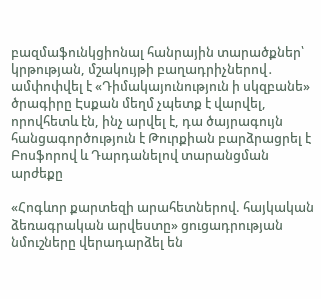բազմաֆունկցիոնալ հանրային տարածքներ՝ կրթության, մշակույթի բաղադրիչներով․ ամփոփվել է «Դիմակայունություն ի սկզբանե» ծրագիրը Էսքան մեղմ չպետք է վարվել, որովհետև էն, ինչ արվել է, դա ծայրագույն հանցագործություն է Թուրքիան բարձրացրել է Բոսֆորով և Դարդանելով տարանցման արժեքը

«Հոգևոր քարտեզի արահետներով. հայկական ձեռագրական արվեստը» ցուցադրության նմուշները վերադարձել են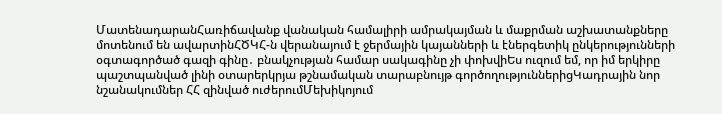ՄատենադարանՀառիճավանք վանական համալիրի ամրակայման և մաքրման աշխատանքները մոտենում են ավարտինՀԾԿՀ-ն վերանայում է ջերմային կայանների և էներգետիկ ընկերությունների օգտագործած գազի գինը․ բնակչության համար սակագինը չի փոխվիԵս ուզում եմ, որ իմ երկիրը պաշտպանված լինի օտարերկրյա թշնամական տարաբնույթ գործողություններիցԿադրային նոր նշանակումներ ՀՀ զինված ուժերումՄեխիկոյում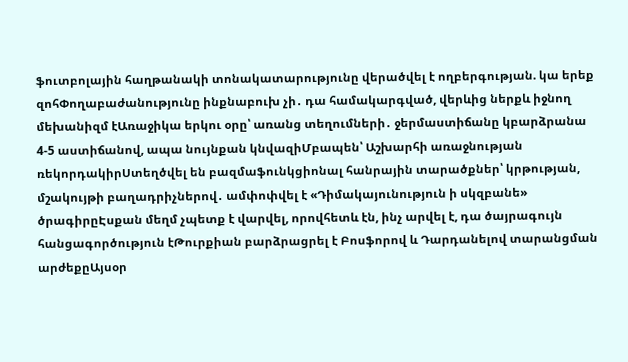ֆուտբոլային հաղթանակի տոնակատարությունը վերածվել է ողբերգության. կա երեք զոհՓողաբաժանությունը ինքնաբուխ չի․ դա համակարգված, վերևից ներքև իջնող մեխանիզմ էԱռաջիկա երկու օրը՝ առանց տեղումների․ ջերմաստիճանը կբարձրանա 4-5 աստիճանով, ապա նույնքան կնվազիՄբապեն՝ Աշխարհի առաջնության ռեկորդակիրՍտեղծվել են բազմաֆունկցիոնալ հանրային տարածքներ՝ կրթության, մշակույթի բաղադրիչներով․ ամփոփվել է «Դիմակայունություն ի սկզբանե» ծրագիրըԷսքան մեղմ չպետք է վարվել, որովհետև էն, ինչ արվել է, դա ծայրագույն հանցագործություն էԹուրքիան բարձրացրել է Բոսֆորով և Դարդանելով տարանցման արժեքըԱյսօր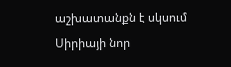աշխատանքն է սկսում Սիրիայի նոր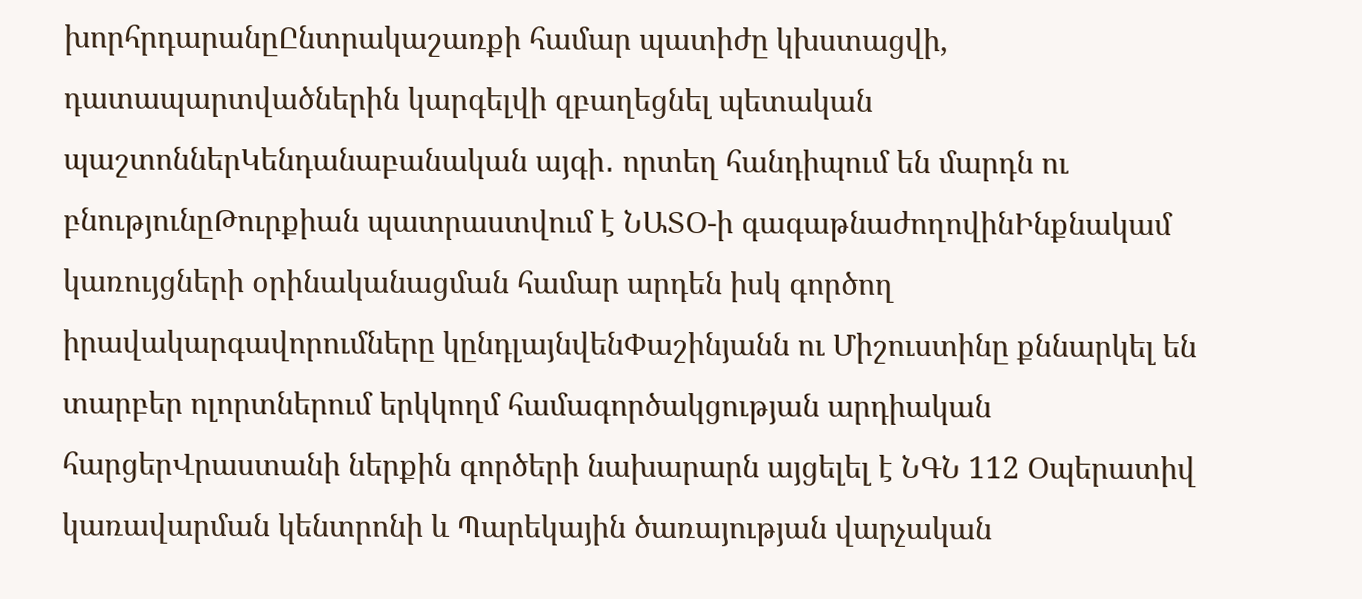խորհրդարանըԸնտրակաշառքի համար պատիժը կխստացվի, դատապարտվածներին կարգելվի զբաղեցնել պետական պաշտոններԿենդանաբանական այգի․ որտեղ հանդիպում են մարդն ու բնությունըԹուրքիան պատրաստվում է ՆԱՏՕ-ի գագաթնաժողովինԻնքնակամ կառույցների օրինականացման համար արդեն իսկ գործող իրավակարգավորումները կընդլայնվենՓաշինյանն ու Միշուստինը քննարկել են տարբեր ոլորտներում երկկողմ համագործակցության արդիական հարցերՎրաստանի ներքին գործերի նախարարն այցելել է ՆԳՆ 112 Օպերատիվ կառավարման կենտրոնի և Պարեկային ծառայության վարչական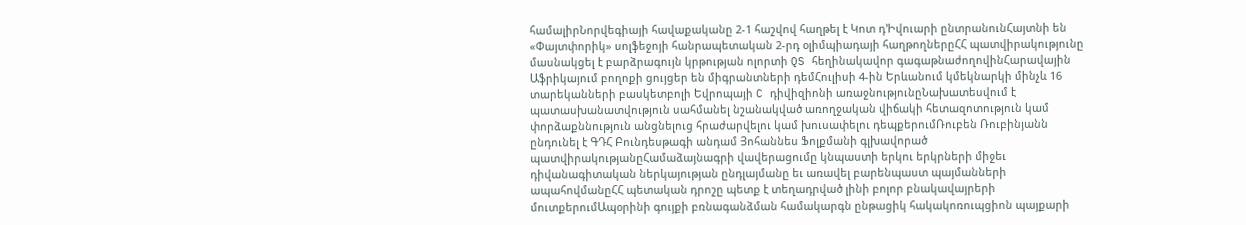համալիրՆորվեգիայի հավաքականը 2-1 հաշվով հաղթել է Կոտ դ’Իվուարի ընտրանունՀայտնի են «Փայտփորիկ» սոլֆեջոյի հանրապետական 2-րդ օլիմպիադայի հաղթողներըՀՀ պատվիրակությունը մասնակցել է բարձրագույն կրթության ոլորտի QS հեղինակավոր գագաթնաժողովինՀարավային Աֆրիկայում բողոքի ցույցեր են միգրանտների դեմՀուլիսի 4-ին Երևանում կմեկնարկի մինչև 16 տարեկանների բասկետբոլի Եվրոպայի C դիվիզիոնի առաջնությունըՆախատեսվում է պատասխանատվություն սահմանել նշանակված առողջական վիճակի հետազոտություն կամ փորձաքննություն անցնելուց հրաժարվելու կամ խուսափելու դեպքերումՌուբեն Ռուբինյանն ընդունել է ԳԴՀ Բունդեսթագի անդամ Յոհաննես Ֆոլքմանի գլխավորած պատվիրակությանըՀամաձայնագրի վավերացումը կնպաստի երկու երկրների միջեւ դիվանագիտական ներկայության ընդլայմանը եւ առավել բարենպաստ պայմանների ապահովմանըՀՀ պետական դրոշը պետք է տեղադրված լինի բոլոր բնակավայրերի մուտքերումԱպօրինի գույքի բռնագանձման համակարգն ընթացիկ հակակոռուպցիոն պայքարի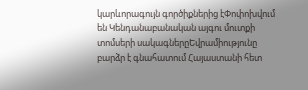կարևորագույն գործիքներից էՓոփոխվում են Կենդանաբանական այգու մուտքի տոմսերի սակագներըԵվրամիությունը բարձր է գնահատում Հայաստանի հետ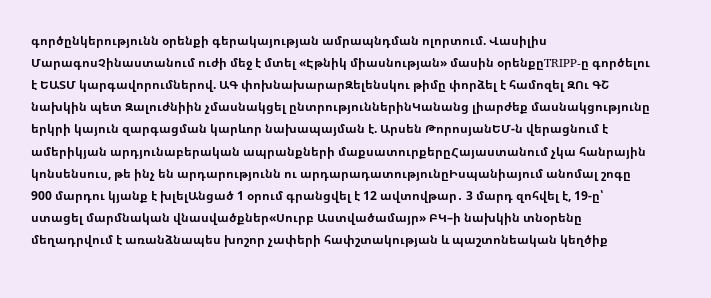գործընկերությունն օրենքի գերակայության ամրապնդման ոլորտում. Վասիլիս ՄարագոսՉինաստանում ուժի մեջ է մտել «Էթնիկ միասնության» մասին օրենքըTRIPP-ը գործելու է ԵԱՏՄ կարգավորումներով. ԱԳ փոխնախարարԶելենսկու թիմը փորձել է համոզել ԶՈւ ԳՇ նախկին պետ Զալուժնիին չմասնակցել ընտրություններինԿանանց լիարժեք մասնակցությունը երկրի կայուն զարգացման կարևոր նախապայման է. Արսեն ԹորոսյանԵՄ-ն վերացնում է ամերիկյան արդյունաբերական ապրանքների մաքսատուրքերըՀայաստանում չկա հանրային կոնսենսուս, թե ինչ են արդարությունն ու արդարադատությունըԻսպանիայում անոմալ շոգը 900 մարդու կյանք է խլելԱնցած 1 օրում գրանցվել է 12 ավտովթար․ 3 մարդ զոհվել է, 19-ը՝ ստացել մարմնական վնասվածքներ«Սուրբ Աստվածամայր» ԲԿ–ի նախկին տնօրենը մեղադրվում է առանձնապես խոշոր չափերի հափշտակության և պաշտոնեական կեղծիք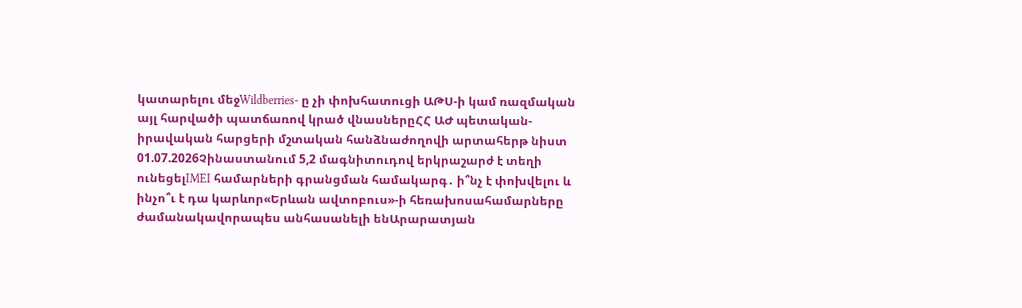կատարելու մեջWildberries- ը չի փոխհատուցի ԱԹՍ-ի կամ ռազմական այլ հարվածի պատճառով կրած վնասներըՀՀ ԱԺ պետական-իրավական հարցերի մշտական հանձնաժողովի արտահերթ նիստ 01.07.2026Չինաստանում 5,2 մագնիտուդով երկրաշարժ է տեղի ունեցելIMEI համարների գրանցման համակարգ․ ի՞նչ է փոխվելու և ինչո՞ւ է դա կարևոր«Երևան ավտոբուս»-ի հեռախոսահամարները ժամանակավորապես անհասանելի ենԱրարատյան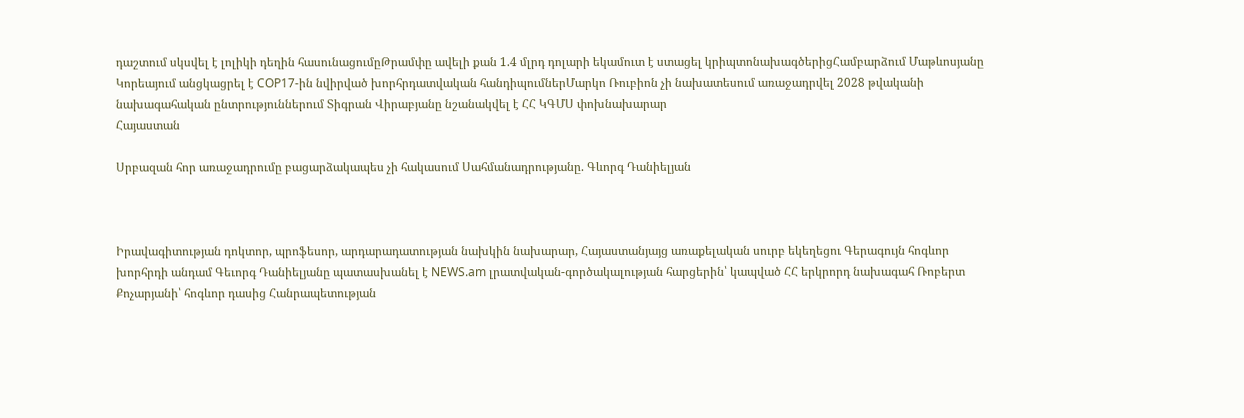դաշտում սկսվել է լոլիկի դեղին հասունացումըԹրամփը ավելի քան 1.4 մլրդ դոլարի եկամուտ է ստացել կրիպտոնախագծերիցՀամբարձում Մաթևոսյանը Կորեայում անցկացրել է COP17-ին նվիրված խորհրդատվական հանդիպումներՄարկո Ռուբիոն չի նախատեսում առաջադրվել 2028 թվականի նախագահական ընտրություններում Տիգրան Վիրաբյանը նշանակվել է ՀՀ ԿԳՄՍ փոխնախարար
Հայաստան

Սրբազան հոր առաջադրումը բացարձակապես չի հակասում Սահմանադրությանը. Գևորգ Դանիելյան



Իրավագիտության դոկտոր, պրոֆեսոր, արդարադատության նախկին նախարար, Հայաստանյայց առաքելական սուրբ եկեղեցու Գերագույն հոգևոր խորհրդի անդամ Գեւորգ Դանիելյանը պատասխանել է NEWS.am լրատվական-գործակալության հարցերին՝ կապված ՀՀ երկրորդ նախագահ Ռոբերտ Քոչարյանի՝ հոգևոր դասից Հանրապետության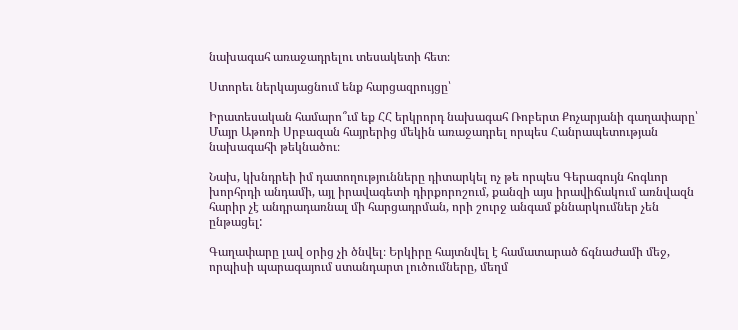նախագահ առաջադրելու տեսակետի հետ։

Ստորեւ ներկայացնում ենք հարցազրույցը՝

Իրատեսական համարո՞ւմ եք ՀՀ երկրորդ նախագահ Ռոբերտ Քոչարյանի գաղափարը՝ Մայր Աթոռի Սրբազան հայրերից մեկին առաջադրել որպես Հանրապետության նախագահի թեկնածու։

Նախ, կխնդրեի իմ դատողությունները դիտարկել ոչ թե որպես Գերագույն հոգևոր խորհրդի անդամի, այլ իրավագետի դիրքորոշում, քանզի այս իրավիճակում առնվազն հարիր չէ անդրադառնալ մի հարցադրման, որի շուրջ անգամ քննարկումներ չեն ընթացել:

Գաղափարը լավ օրից չի ծնվել։ Երկիրը հայտնվել է համատարած ճգնաժամի մեջ, որպիսի պարագայում ստանդարտ լուծումները, մեղմ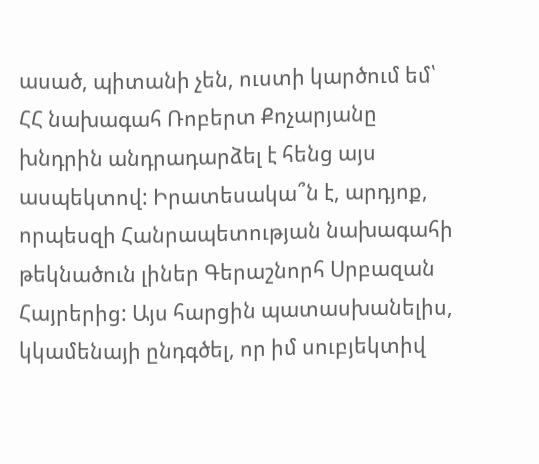ասած, պիտանի չեն, ուստի կարծում եմ՝ ՀՀ նախագահ Ռոբերտ Քոչարյանը խնդրին անդրադարձել է հենց այս ասպեկտով: Իրատեսակա՞ն է, արդյոք, որպեսզի Հանրապետության նախագահի թեկնածուն լիներ Գերաշնորհ Սրբազան Հայրերից: Այս հարցին պատասխանելիս, կկամենայի ընդգծել, որ իմ սուբյեկտիվ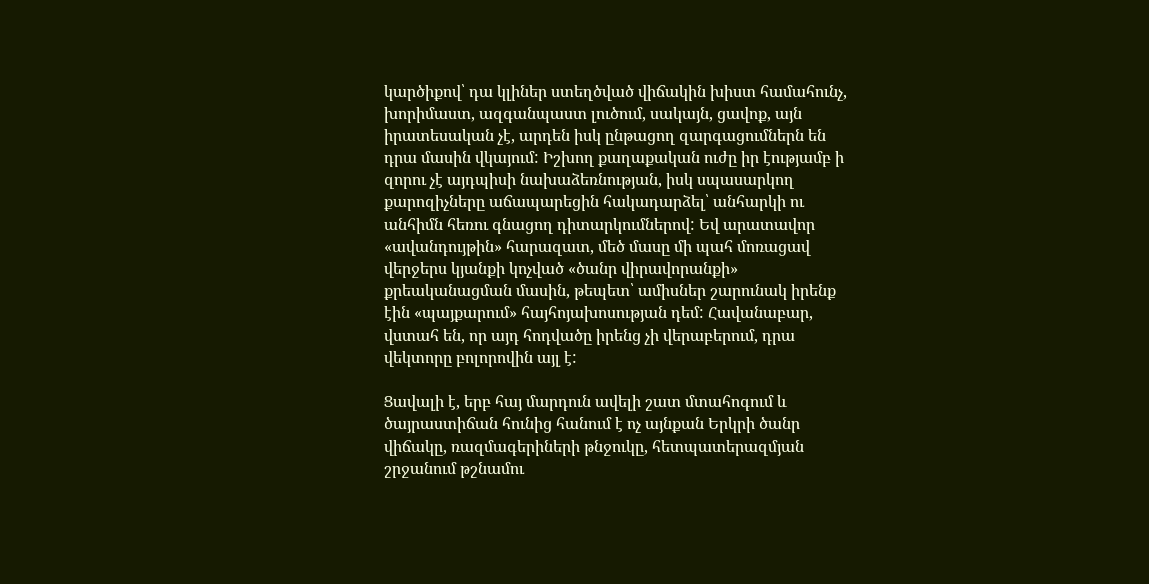կարծիքով՝ դա կլիներ ստեղծված վիճակին խիստ համահունչ, խորիմաստ, ազգանպաստ լուծում, սակայն, ցավոք, այն իրատեսական չէ, արդեն իսկ ընթացող զարգացումներն են դրա մասին վկայում: Իշխող քաղաքական ուժը իր էությամբ ի զորու չէ այդպիսի նախաձեռնության, իսկ սպասարկող քարոզիչները աճապարեցին հակադարձել՝ անհարկի ու անհիմն հեռու գնացող դիտարկումներով: Եվ արատավոր «ավանդույթին» հարազատ, մեծ մասը մի պահ մոռացավ վերջերս կյանքի կոչված «ծանր վիրավորանքի» քրեականացման մասին, թեպետ՝ ամիսներ շարունակ իրենք էին «պայքարում» հայհոյախոսության դեմ: Հավանաբար, վստահ են, որ այդ հոդվածը իրենց չի վերաբերում, դրա վեկտորը բոլորովին այլ է:

Ցավալի է, երբ հայ մարդուն ավելի շատ մտահոգում և ծայրաստիճան հունից հանում է ոչ այնքան Երկրի ծանր վիճակը, ռազմագերիների թնջուկը, հետպատերազմյան շրջանում թշնամու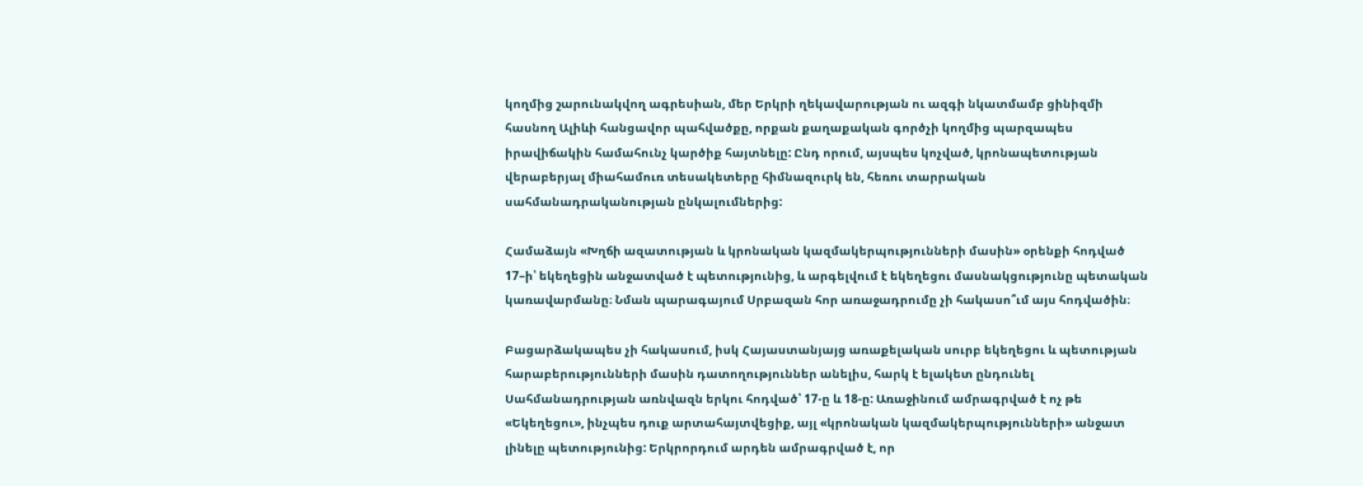կողմից շարունակվող ագրեսիան, մեր Երկրի ղեկավարության ու ազգի նկատմամբ ցինիզմի հասնող Ալիևի հանցավոր պահվածքը, որքան քաղաքական գործչի կողմից պարզապես իրավիճակին համահունչ կարծիք հայտնելը: Ընդ որում, այսպես կոչված, կրոնապետության վերաբերյալ միահամուռ տեսակետերը հիմնազուրկ են, հեռու տարրական սահմանադրականության ընկալումներից:

Համաձայն «Խղճի ազատության և կրոնական կազմակերպությունների մասին» օրենքի հոդված 17–ի՝ եկեղեցին անջատված է պետությունից, և արգելվում է եկեղեցու մասնակցությունը պետական կառավարմանը։ Նման պարագայում Սրբազան հոր առաջադրումը չի հակասո՞ւմ այս հոդվածին։

Բացարձակապես չի հակասում, իսկ Հայաստանյայց առաքելական սուրբ եկեղեցու և պետության հարաբերությունների մասին դատողություններ անելիս, հարկ է ելակետ ընդունել Սահմանադրության առնվազն երկու հոդված՝ 17-ը և 18-ը: Առաջինում ամրագրված է ոչ թե «Եկեղեցու», ինչպես դուք արտահայտվեցիք, այլ «կրոնական կազմակերպությունների» անջատ լինելը պետությունից: Երկրորդում արդեն ամրագրված է, որ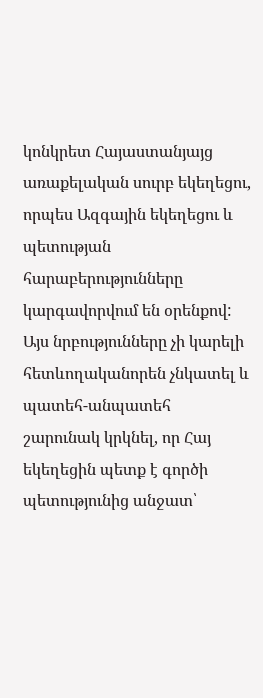կոնկրետ Հայաստանյայց առաքելական սուրբ եկեղեցու, որպես Ազգային եկեղեցու և պետության հարաբերությունները կարգավորվում են օրենքով: Այս նրբությունները չի կարելի հետևողականորեն չնկատել և պատեհ-անպատեհ շարունակ կրկնել, որ Հայ եկեղեցին պետք է գործի պետությունից անջատ՝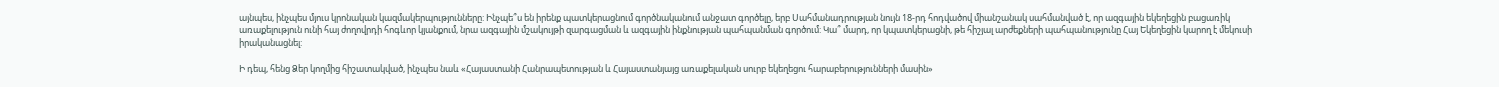այնպես, ինչպես մյուս կրոնական կազմակերպությունները: Ինչպե՞ս են իրենք պատկերացնում գործնականում անջատ գործելը, երբ Սահմանադրության նույն 18-րդ հոդվածով միանշանակ սահմանված է, որ ազգային եկեղեցին բացառիկ առաքելություն ունի հայ ժողովրդի հոգևոր կյանքում, նրա ազգային մշակույթի զարգացման և ազգային ինքնության պահպանման գործում: Կա՞ մարդ, որ կպատկերացնի, թե հիշյալ արժեքների պահպանությունը Հայ Եկեղեցին կարող է մեկուսի իրականացնել:

Ի դեպ, հենց Ձեր կողմից հիշատակված, ինչպես նաև «Հայաստանի Հանրապետության և Հայաստանյայց առաքելական սուրբ եկեղեցու հարաբերությունների մասին»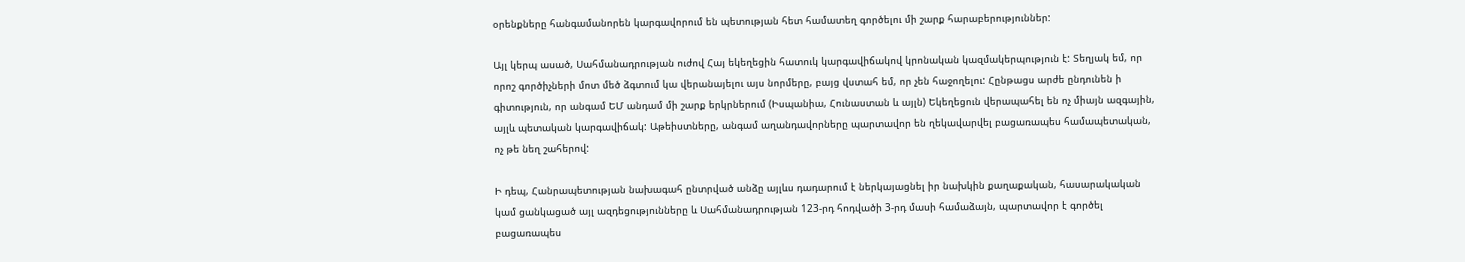օրենքները հանգամանորեն կարգավորում են պետության հետ համատեղ գործելու մի շարք հարաբերություններ:

Այլ կերպ ասած, Սահմանադրության ուժով Հայ եկեղեցին հատուկ կարգավիճակով կրոնական կազմակերպություն է: Տեղյակ եմ, որ որոշ գործիչների մոտ մեծ ձգտում կա վերանայելու այս նորմերը, բայց վստահ եմ, որ չեն հաջողելու: Հընթացս արժե ընդունեն ի գիտություն, որ անգամ ԵՄ անդամ մի շարք երկրներում (Իսպանիա, Հունաստան և այլն) Եկեղեցուն վերապահել են ոչ միայն ազգային, այլև պետական կարգավիճակ: Աթեիստները, անգամ աղանդավորները պարտավոր են ղեկավարվել բացառապես համապետական, ոչ թե նեղ շահերով:

Ի դեպ, Հանրապետության նախագահ ընտրված անձը այլևս դադարում է ներկայացնել իր նախկին քաղաքական, հասարակական կամ ցանկացած այլ ազդեցությունները և Սահմանադրության 123-րդ հոդվածի 3-րդ մասի համաձայն, պարտավոր է գործել բացառապես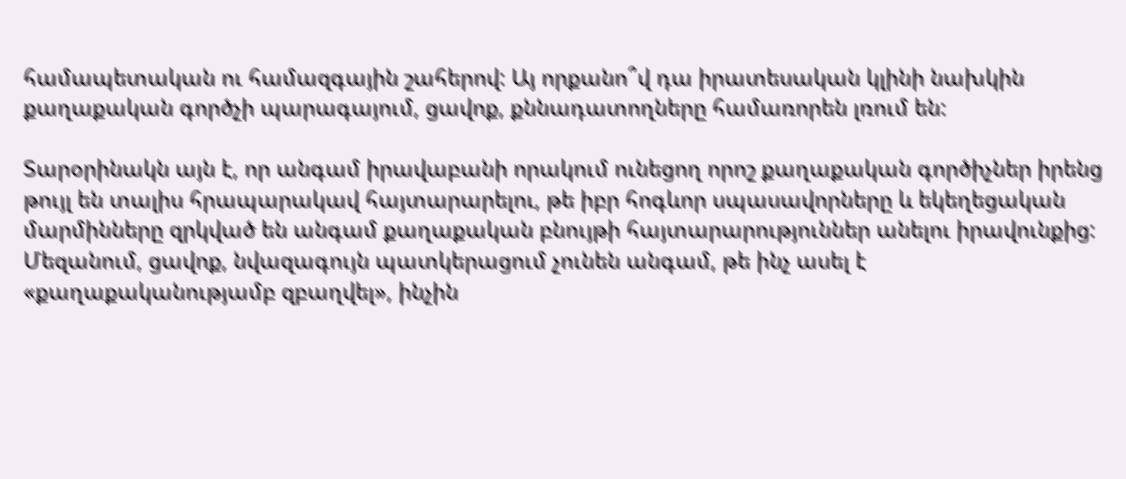համապետական ու համազգային շահերով: Այ որքանո՞վ դա իրատեսական կլինի նախկին քաղաքական գործչի պարագայում, ցավոք, քննադատողները համառորեն լռում են:

Տարօրինակն այն է, որ անգամ իրավաբանի որակում ունեցող որոշ քաղաքական գործիչներ իրենց թույլ են տալիս հրապարակավ հայտարարելու, թե իբր հոգևոր սպասավորները և եկեղեցական մարմինները զրկված են անգամ քաղաքական բնույթի հայտարարություններ անելու իրավունքից: Մեզանում, ցավոք, նվազագույն պատկերացում չունեն անգամ, թե ինչ ասել է «քաղաքականությամբ զբաղվել», ինչին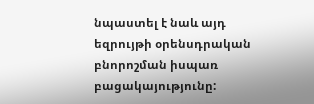նպաստել է նաև այդ եզրույթի օրենսդրական բնորոշման իսպառ բացակայությունը: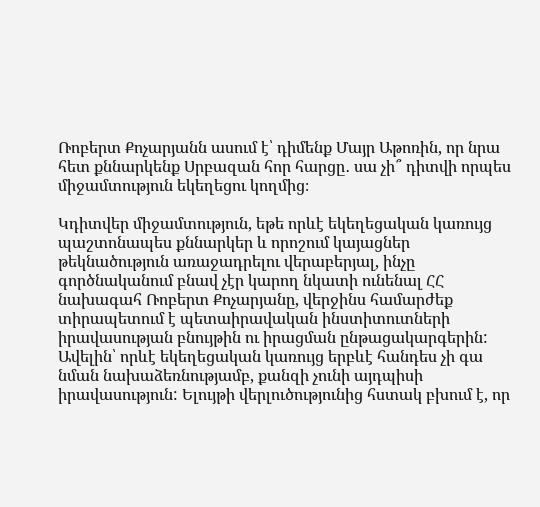Ռոբերտ Քոչարյանն ասում է՝ դիմենք Մայր Աթոռին, որ նրա հետ քննարկենք Սրբազան հոր հարցը․ սա չի՞ դիտվի որպես միջամտություն եկեղեցու կողմից։

Կդիտվեր միջամտություն, եթե որևէ եկեղեցական կառույց պաշտոնապես քննարկեր և որոշում կայացներ թեկնածություն առաջադրելու վերաբերյալ, ինչը գործնականում բնավ չէր կարող նկատի ունենալ ՀՀ նախագահ Ռոբերտ Քոչարյանը, վերջինս համարժեք տիրապետում է պետաիրավական ինստիտուտների իրավասության բնույթին ու իրացման ընթացակարգերին: Ավելին՝ որևէ եկեղեցական կառույց երբևէ հանդես չի գա նման նախաձեռնությամբ, քանզի չունի այդպիսի իրավասություն: Ելույթի վերլուծությունից հստակ բխում է, որ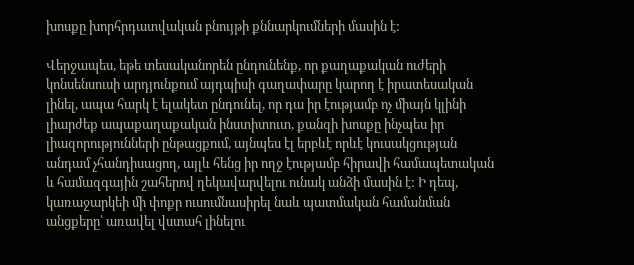խոսքը խորհրդատվական բնույթի քննարկումների մասին է:

Վերջապես, եթե տեսականորեն ընդունենք, որ քաղաքական ուժերի կոնսենսուսի արդյունքում այդպիսի գաղափարը կարող է իրատեսական լինել, ապա հարկ է ելակետ ընդունել, որ դա իր էությամբ ոչ միայն կլինի լիարժեք ապաքաղաքական ինստիտուտ, քանզի խոսքը ինչպես իր լիազորությունների ընթացքում, այնպես էլ երբևէ որևէ կուսակցության անդամ չհանդիսացող, այլև հենց իր ողջ էությամբ հիրավի համապետական և համազգային շահերով ղեկավարվելու ունակ անձի մասին է: Ի դեպ, կառաջարկեի մի փոքր ուսումնասիրել նաև պատմական համանման անցքերը՝ առավել վստահ լինելու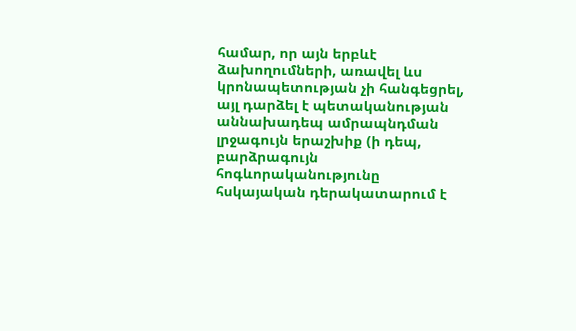համար, որ այն երբևէ ձախողումների, առավել ևս կրոնապետության չի հանգեցրել, այլ դարձել է պետականության աննախադեպ ամրապնդման լրջագույն երաշխիք (ի դեպ, բարձրագույն հոգևորականությունը հսկայական դերակատարում է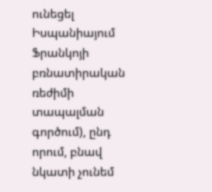ունեցել Իսպանիայում Ֆրանկոյի բռնատիրական ռեժիմի տապալման գործում), ընդ որում, բնավ նկատի չունեմ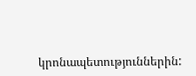կրոնապետություններին: